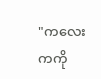"ကလေးကကို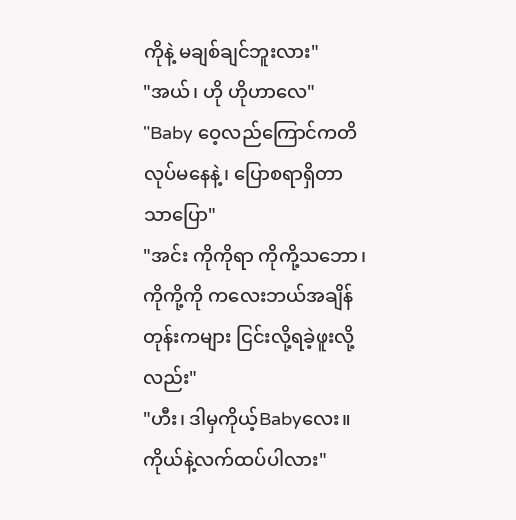ကိုနဲ့ မချစ်ချင်ဘူးလား"
"အယ်၊ ဟို ဟိုဟာလေ"
"Baby ဝေ့လည်ကြောင်ကတိလုပ်မနေနဲ့၊ ပြောစရာရှိတာသာပြော"
"အင်း ကိုကိုရာ ကိုကို့သဘော၊ ကိုကို့ကို ကလေးဘယ်အချိန်တုန်းကများ ငြင်းလို့ရခဲ့ဖူးလို့လည်း"
"ဟီး၊ ဒါမှကိုယ့်Babyလေး။ ကိုယ်နဲ့လက်ထပ်ပါလား"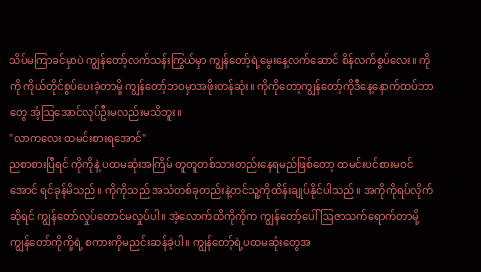သိပ်မကြာခင်မှာပဲ ကျွန်တော့်လက်သန်းကြွယ်မှာ ကျွန်တော့်ရဲ့မွေးနေ့လက်ဆောင် စိန်လက်စွပ်လေး။ ကိုကို ကိုယ်တိုင်စွပ်ပေးခဲ့တာမို့ ကျွန်တော့်ဘဝမှာအဖိုးတန်ဆုံး။ ကိုကိုတော့ကျွန်တော့်ကိုဒီနေ့နောက်ထပ်ဘာတွေ အံ့ဩအောင်လုပ်ဦးမလည်းမသိဘူး။
"လာကလေး ထမင်းစားရအောင်"
ညစာစားပြီရင် ကိုကိုနဲ့ ပထမဆုံးအကြိမ် တူတူတစ်သားတည်းနေရမည်ဖြစ်တော့ ထမင်းပင်စားမဝင်အောင် ရင်ခုန်မိသည်။ ကိုကိုသည် အသံတစ်ခုတည်းနဲ့တင်သူ့ကိုထိန်းချုပ်နိုင်ပါသည်။ အကိုကိုရပ်လိုက်ဆိုရင် ကျွန်တော်လှုပ်တောင်မလှုပ်ပါ။ အဲ့လောက်ထိကိုကိုက ကျွန်တော့်ပေါ်ဩဇာသက်ရောက်တာမို့ ကျွန်တော်ကိုကို့ရဲ့ စကားကိုမညင်းဆန်ခဲ့ပါ။ ကျွန်တော့်ရဲ့ပထမဆုံးတွေအ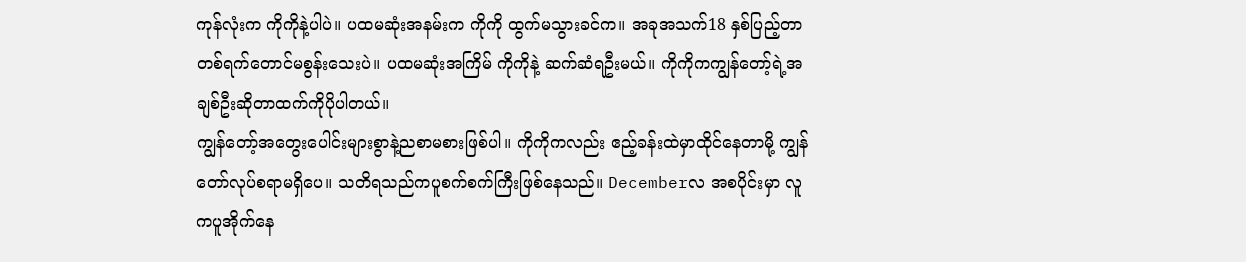ကုန်လုံးက ကိုကိုနဲ့ပါပဲ။ ပထမဆုံးအနမ်းက ကိုကို ထွက်မသွားခင်က။ အခုအသက်18 နှစ်ပြည့်တာ တစ်ရက်တောင်မစွန်းသေးပဲ။ ပထမဆုံးအကြိမ် ကိုကိုနဲ့ ဆက်ဆံရဦးမယ်။ ကိုကိုကကျွန်တော့်ရဲ့အချစ်ဦးဆိုတာထက်ကိုပိုပါတယ်။
ကျွန်တော့်အတွေးပေါင်းများစွာနဲ့ညစာမစားဖြစ်ပါ။ ကိုကိုကလည်း ဧည့်ခန်းထဲမှာထိုင်နေတာမို့ ကျွန်တော်လုပ်စရာမရှိပေ။ သတိရသည်ကပူစက်စက်ကြီးဖြစ်နေသည်။ Decemberလ အစပိုင်းမှာ လူကပူအိုက်နေ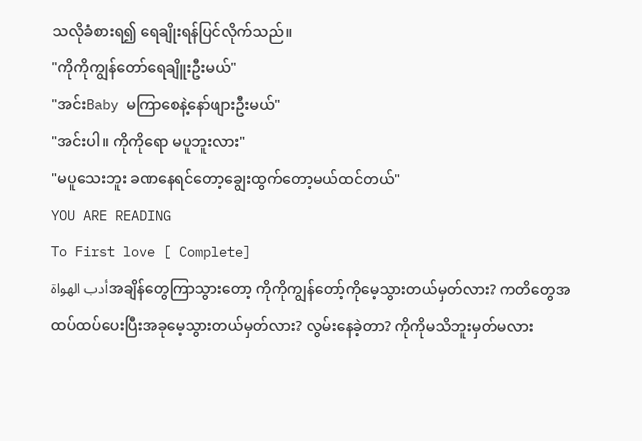သလိုခံစားရ၍ ရေချိုးရန်ပြင်လိုက်သည်။
"ကိုကိုကျွန်တော်ရေချိူးဦးမယ်"
"အင်းBaby မကြာစေနဲ့နော်ဖျားဦးမယ်"
"အင်းပါ။ ကိုကိုရော မပူဘူးလား"
"မပူသေးဘူး ခဏနေရင်တော့ချွေးထွက်တော့မယ်ထင်တယ်"
YOU ARE READING
To First love [ Complete]
أدب الهواةအချိန်တွေကြာသွားတော့ ကိုကိုကျွန်တော့်ကိုမေ့သွားတယ်မှတ်လား? ကတိတွေအထပ်ထပ်ပေးပြီးအခုမေ့သွားတယ်မှတ်လား? လွမ်းနေခဲ့တာ? ကိုကိုမသိဘူးမှတ်မလား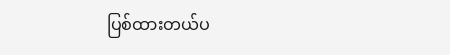ပြစ်ထားတယ်ပ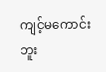ကျင့်မကောင်းဘူး